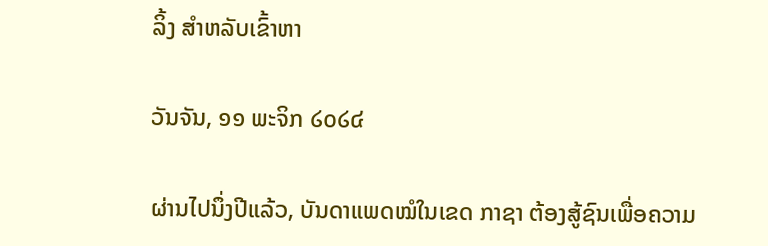ລິ້ງ ສຳຫລັບເຂົ້າຫາ

ວັນຈັນ, ໑໑ ພະຈິກ ໒໐໒໔

ຜ່ານໄປນຶ່ງປີແລ້ວ, ບັນດາແພດໝໍໃນເຂດ ກາຊາ ຕ້ອງສູ້ຊົນເພື່ອຄວາມ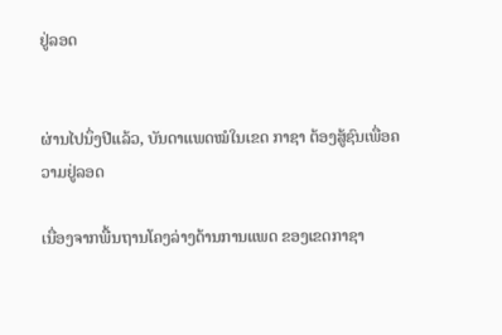ຢູ່ລອດ


ຜ່ານໄປນຶ່ງປີແລ້ວ, ບັນດາແພດໝໍໃນເຂດ ກາຊາ ຕ້ອງສູ້ຊົນເພື່ອຄວາມຢູ່ລອດ

ເນື່ອງຈາກພື້ນຖານໂຄງລ່າງດ້ານການແພດ ຂອງເຂດກາຊາ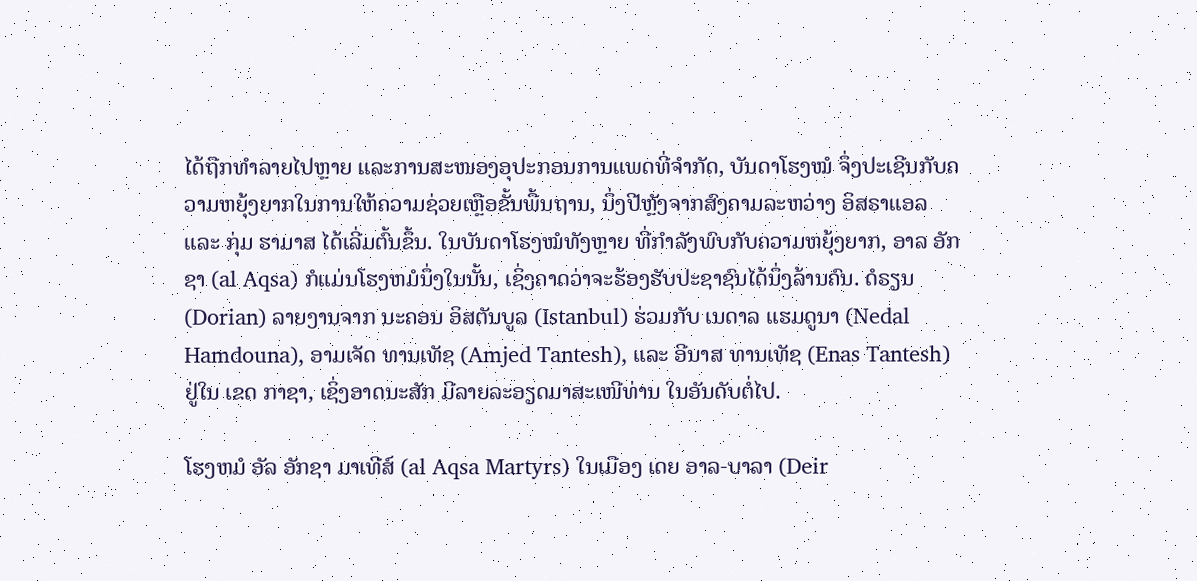ໄດ້ຖືກທຳລາຍໄປຫຼາຍ ແລະການສະໜອງອຸປະກອນການແພດທີ່ຈຳກັດ, ບັນດາໂຮງໝໍ ຈຶ່ງປະເຊີນກັບຄວາມຫຍຸ້ງຍາກໃນການໃຫ້ຄວາມຊ່ວຍເຫຼືອຂັ້ນພື້ນຖານ, ນຶ່ງປີຫຼັງຈາກສົງຄາມລະຫວ່າງ ອິສຣາແອລ ແລະ ກຸ່ມ ຮາມາສ ໄດ້ເລີ່ມຕົ້ນຂຶ້ນ. ໃນບັນດາໂຮງໝໍທັງຫຼາຍ ທີ່ກຳລັງພົບກັບຄວາມຫຍຸ້ງຍາກ, ອາລ ອັກຊາ (al Aqsa) ກໍແມ່ນໂຮງຫມໍນຶ່ງໃນນັ້ນ, ເຊິ່ງຄາດວ່າຈະຮ້ອງຮັບປະຊາຊົນໄດ້ນຶ່ງລ້ານຄົນ. ດໍຣຽນ (Dorian) ລາຍງານຈາກ ນະຄອນ ອິສຕັນບູລ (Istanbul) ຮ່ວມກັບ ເນດາລ ແຮມດູນາ (Nedal Hamdouna), ອາມເຈັດ ທານເທັຊ (Amjed Tantesh), ແລະ ອີນາສ ທານເທັຊ (Enas Tantesh) ຢູ່ໃນ ເຂດ ກາຊາ, ເຊິ່ງອາດນະສັກ ມີລາຍລະອຽດມາສະເໜີທ່ານ ໃນອັນດັບຕໍ່ໄປ.

ໂຮງຫມໍ ອັລ ອັກຊາ ມາເທີສ໌ (al Aqsa Martyrs) ໃນເມືອງ ເດຍ ອາລ-ບາລາ (Deir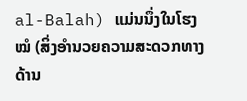al-Balah) ແມ່ນນຶ່ງໃນໂຮງໝໍ (ສິ່ງອຳນວຍຄວາມສະດວກທາງດ້ານ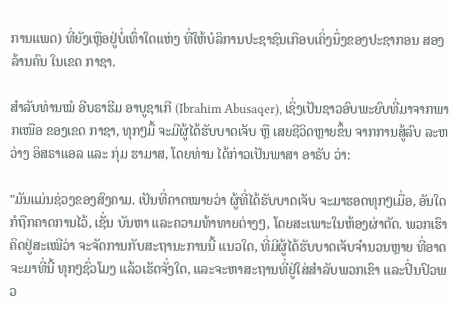ການແພດ) ທີ່ຍັງເຫຼືອຢູ່ບໍ່ເທົ່າໃດແຫ່ງ ທີ່ໃຫ້ບໍລິການປະຊາຊົນເກືອບເຄິ່ງນຶ່ງຂອງປະຊາກອນ ສອງລ້ານຄົນ ໃນເຂດ ກາຊາ.

ສໍາລັບທ່ານໝໍ ອີບຣາຮີມ ອາບູຊາເກີ (Ibrahim Abusaqer), ເຊິ່ງເປັນຊາວອົບພະຍົບທີ່ມາຈາກພາກເໜືອ ຂອງເຂດ ກາຊາ, ທຸກໆມື້ ຈະມີຜູ້ໄດ້ຮັບບາດເຈັບ ຫຼື ເສຍຊີວິດຫຼາຍຂຶ້ນ ຈາກການສູ້ລົບ ລະຫວ່າງ ອິສຣາແອລ ແລະ ກຸ່ມ ຮາມາສ, ໂດຍທ່ານ ໄດ້ກ່າວເປັນພາສາ ອາຣັບ ວ່າ:

"ມັນແມ່ນຊ່ວງຂອງສົງຄາມ. ເປັນທີ່ຄາດໝາຍວ່າ ຜູ້ທີ່ໄດ້ຮັບບາດເຈັບ ຈະມາຮອດທຸກໆເມື່ອ, ອັນໃດກໍຖືກຄາດການໄວ້, ເຊັ່ນ ບັນຫາ ແລະຄວາມທ້າທາຍຕ່າງໆ, ໂດຍສະເພາະໃນຫ້ອງຜ່າຕັດ. ພວກເຮົາ ຄິດຢູ່ສະເໝີວ່າ ຈະຈັດການກັບສະຖານະການນີ້ ແນວໃດ, ທີ່ມີຜູ້ໄດ້ຮັບບາດເຈັບຈຳນວນຫຼາຍ ທີ່ອາດຈະມາທີ່ນີ້ ທຸກໆຊົ່ວໂມງ ແລ້ວເຮັດຈັ່ງໃດ, ແລະຈະຫາສະຖານທີ່ຢູ່ໃສ່ສຳລັບພວກເຂົາ ແລະປິ່ນປົວພວ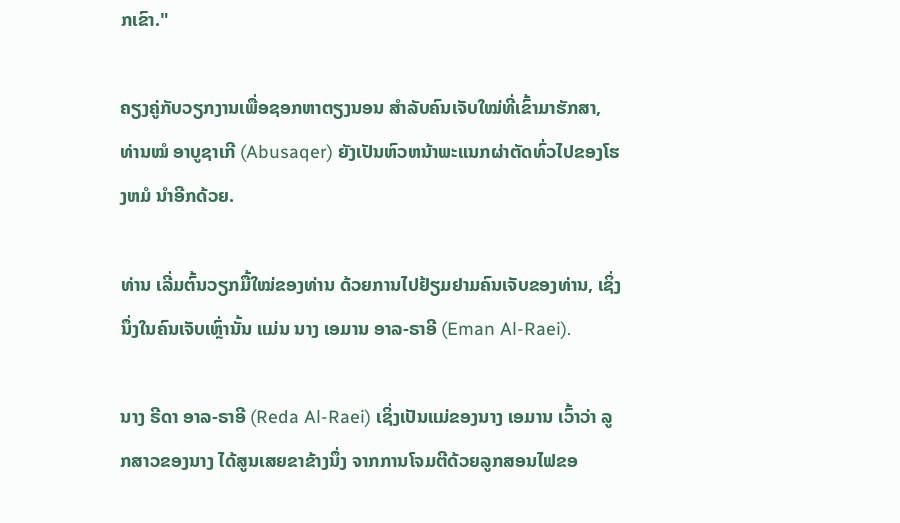ກເຂົາ."

ຄຽງຄູ່ກັບວຽກງານເພື່ອຊອກຫາຕຽງນອນ ສໍາລັບຄົນເຈັບໃໝ່ທີ່ເຂົ້າມາຮັກສາ, ທ່ານໝໍ ອາບູຊາເກີ (Abusaqer) ຍັງເປັນຫົວຫນ້າພະແນກຜ່າຕັດທົ່ວໄປຂອງໂຮງຫມໍ ນຳອີກດ້ວຍ.

ທ່ານ ເລີ່ມຕົ້ນວຽກມື້ໃໝ່ຂອງທ່ານ ດ້ວຍການໄປຢ້ຽມຢາມຄົນເຈັບຂອງທ່ານ, ເຊິ່ງນຶ່ງໃນຄົນເຈັບເຫຼົ່ານັ້ນ ແມ່ນ ນາງ ເອມານ ອາລ-ຣາອີ (Eman Al-Raei).

ນາງ ຣີດາ ອາລ-ຣາອີ (Reda Al-Raei) ເຊິ່ງເປັນແມ່ຂອງນາງ ເອມານ ເວົ້າວ່າ ລູກສາວຂອງນາງ ໄດ້ສູນເສຍຂາຂ້າງນຶ່ງ ຈາກການໂຈມຕີດ້ວຍລູກສອນໄຟຂອ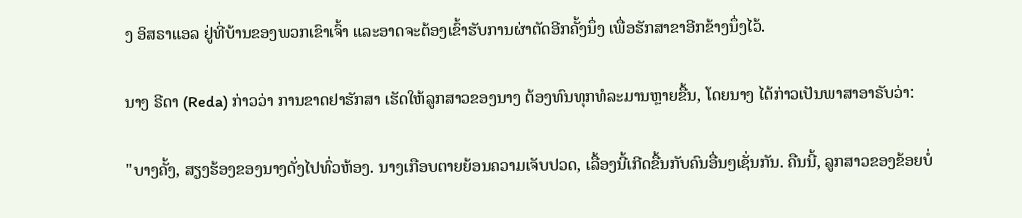ງ ອິສຣາແອລ ຢູ່ທີ່ບ້ານຂອງພວກເຂົາເຈົ້າ ແລະອາດຈະຕ້ອງເຂົ້າຮັບການຜ່າຕັດອີກຄັ້ງນຶ່ງ ເພື່ອຮັກສາຂາອີກຂ້າງນຶ່ງໄວ້.

ນາງ ຣີດາ (Reda) ກ່າວວ່າ ການຂາດຢາຮັກສາ ເຮັດໃຫ້ລູກສາວຂອງນາງ ຕ້ອງທົນທຸກທໍລະມານຫຼາຍຂື້ນ, ໂດຍນາງ ໄດ້ກ່າວເປັນພາສາອາຣັບວ່າ:

"ບາງຄັ້ງ, ສຽງຮ້ອງຂອງນາງດັ່ງໄປທົ່ວຫ້ອງ. ນາງເກືອບຕາຍຍ້ອນຄວາມເຈັບປວດ, ເລື້ອງນີ້ເກີດຂື້ນກັບຄົນອື່ນໆເຊັ່ນກັນ. ຄືນນີ້, ລູກສາວຂອງຂ້ອຍບໍ່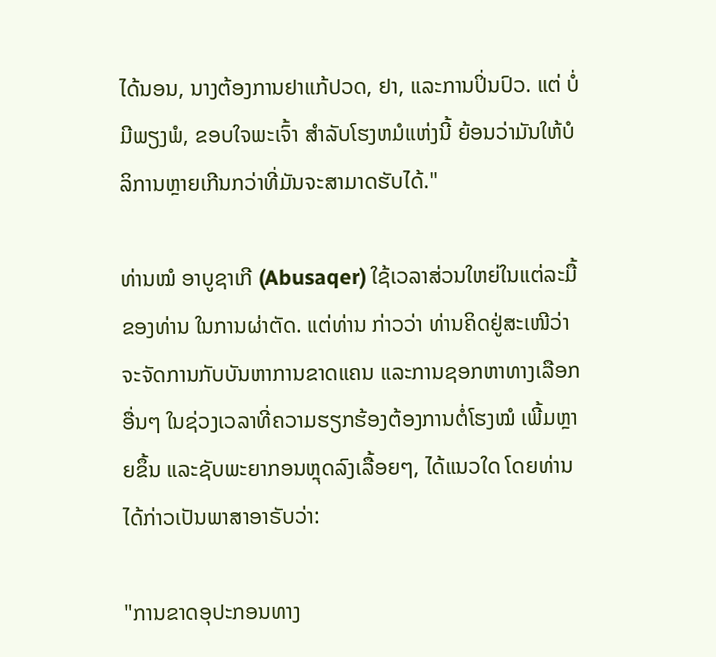ໄດ້ນອນ, ນາງຕ້ອງການຢາແກ້ປວດ, ຢາ, ແລະການປິ່ນປົວ. ແຕ່ ບໍ່ມີພຽງພໍ, ຂອບໃຈພະເຈົ້າ ສໍາລັບໂຮງຫມໍແຫ່ງນີ້ ຍ້ອນວ່າມັນໃຫ້ບໍລິການຫຼາຍເກີນກວ່າທີ່ມັນຈະສາມາດຮັບໄດ້."

ທ່ານໝໍ ອາບູຊາເກີ (Abusaqer) ໃຊ້ເວລາສ່ວນໃຫຍ່ໃນແຕ່ລະມື້ຂອງທ່ານ ໃນການຜ່າຕັດ. ແຕ່ທ່ານ ກ່າວວ່າ ທ່ານຄິດຢູ່ສະເໜີວ່າ ຈະຈັດການກັບບັນຫາການຂາດແຄນ ແລະການຊອກຫາທາງເລືອກອື່ນໆ ໃນຊ່ວງເວລາທີ່ຄວາມຮຽກຮ້ອງຕ້ອງການຕໍ່ໂຮງໝໍ ເພີ້ມຫຼາຍຂຶ້ນ ແລະຊັບພະຍາກອນຫຼຸດລົງເລື້ອຍໆ, ໄດ້ແນວໃດ ໂດຍທ່ານ ໄດ້ກ່າວເປັນພາສາອາຣັບວ່າ:

"ການຂາດອຸປະກອນທາງ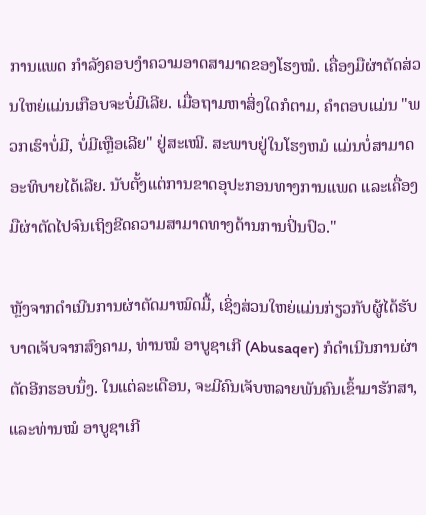ການແພດ ກຳລັງຄອບງໍາຄວາມອາດສາມາດຂອງໂຮງໝໍ. ເຄື່ອງມືຜ່າຕັດສ່ວນໃຫຍ່ແມ່ນເກືອບຈະບໍ່ມີເລີຍ. ເມື່ອຖາມຫາສິ່ງໃດກໍຕາມ, ຄໍາຕອບແມ່ນ "ພວກເຮົາບໍ່ມີ, ບໍ່ມີເຫຼືອເລີຍ" ຢູ່ສະເໝີ. ສະພາບຢູ່ໃນໂຮງຫມໍ ແມ່ນບໍ່ສາມາດອະທິບາຍໄດ້ເລີຍ. ນັບຕັ້ງແຕ່ການຂາດອຸປະກອນທາງການແພດ ແລະເຄື່ອງມືຜ່າຕັດໄປຈົນເຖິງຂີດຄວາມສາມາດທາງດ້ານການປິ່ນປົວ."

ຫຼັງຈາກດຳເນີນການຜ່າຕັດມາໝົດມື້, ເຊິ່ງສ່ວນໃຫຍ່ແມ່ນກ່ຽວກັບຜູ້ໄດ້ຮັບບາດເຈັບຈາກສົງຄາມ, ທ່ານໝໍ ອາບູຊາເກີ (Abusaqer) ກໍດຳເນີນການຜ່າຕັດອີກຮອບນຶ່ງ. ໃນແຕ່ລະເດືອນ, ຈະມີຄົນເຈັບຫລາຍພັນຄົນເຂົ້າມາຮັກສາ, ແລະທ່ານໝໍ ອາບູຊາເກີ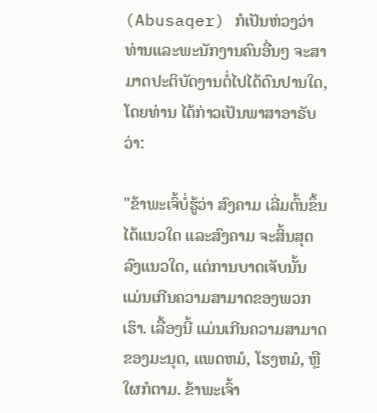(Abusaqer) ກໍເປັນຫ່ວງວ່າ ທ່ານແລະພະນັກງານຄົນອື່ນໆ ຈະສາມາດປະຕິບັດງານຕໍ່ໄປໄດ້ດົນປານໃດ, ໂດຍທ່ານ ໄດ້ກ່າວເປັນພາສາອາຣັບວ່າ:

"ຂ້າພະເຈົ້ບໍ່ຮູ້ວ່າ ສົງຄາມ ເລີ່ມຕົ້ນຂຶ້ນໄດ້ແນວໃດ ແລະສົງຄາມ ຈະສິ້ນສຸດລົງແນວໃດ, ແຕ່ການບາດເຈັບນັ້ນ ແມ່ນເກີນຄວາມສາມາດຂອງພວກເຮົາ. ເລື້ອງນີ້ ແມ່ນເກີນຄວາມສາມາດຂອງມະນຸດ, ແພດຫມໍ, ໂຮງຫມໍ, ຫຼືໃຜກໍຕາມ. ຂ້າພະເຈົ້າ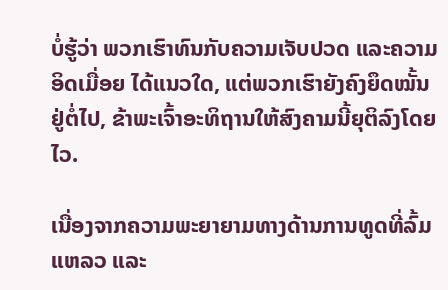ບໍ່ຮູ້ວ່າ ພວກເຮົາທົນກັບຄວາມເຈັບປວດ ແລະຄວາມອິດເມື່ອຍ ໄດ້ແນວໃດ, ແຕ່ພວກເຮົາຍັງຄົງຍຶດໝັ້ນຢູ່ຕໍ່ໄປ, ຂ້າພະເຈົ້າອະທິຖານໃຫ້ສົງຄາມນີ້ຍຸຕິລົງໂດຍໄວ.

ເນື່ອງຈາກຄວາມພະຍາຍາມທາງດ້ານການທູດທີ່ລົ້ມແຫລວ ແລະ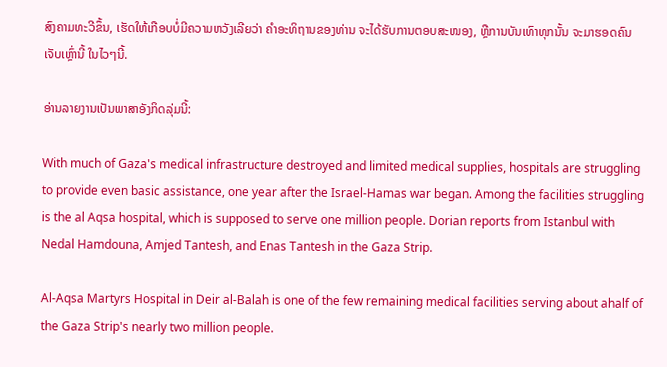ສົງຄາມທະວີຂຶ້ນ, ເຮັດໃຫ້ເກືອບບໍ່ມີຄວາມຫວັງເລີຍວ່າ ຄໍາອະທິຖານຂອງທ່ານ ຈະໄດ້ຮັບການຕອບສະໜອງ, ຫຼືການບັນເທົາທຸກນັ້ນ ຈະມາຮອດຄົນເຈັບເຫຼົ່ານີ້ ໃນໄວໆນີ້.

ອ່ານລາຍງານເປັນພາສາອັງກິດລຸ່ມນີ້:

With much of Gaza's medical infrastructure destroyed and limited medical supplies, hospitals are struggling to provide even basic assistance, one year after the Israel-Hamas war began. Among the facilities struggling is the al Aqsa hospital, which is supposed to serve one million people. Dorian reports from Istanbul with Nedal Hamdouna, Amjed Tantesh, and Enas Tantesh in the Gaza Strip.

Al-Aqsa Martyrs Hospital in Deir al-Balah is one of the few remaining medical facilities serving about ahalf of the Gaza Strip's nearly two million people.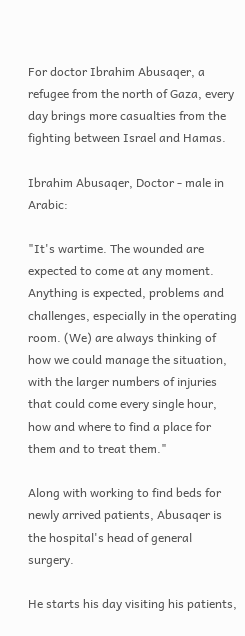For doctor Ibrahim Abusaqer, a refugee from the north of Gaza, every day brings more casualties from the fighting between Israel and Hamas.

Ibrahim Abusaqer, Doctor - male in Arabic:

"It's wartime. The wounded are expected to come at any moment. Anything is expected, problems and challenges, especially in the operating room. (We) are always thinking of how we could manage the situation, with the larger numbers of injuries that could come every single hour, how and where to find a place for them and to treat them."

Along with working to find beds for newly arrived patients, Abusaqer is the hospital's head of general surgery.

He starts his day visiting his patients,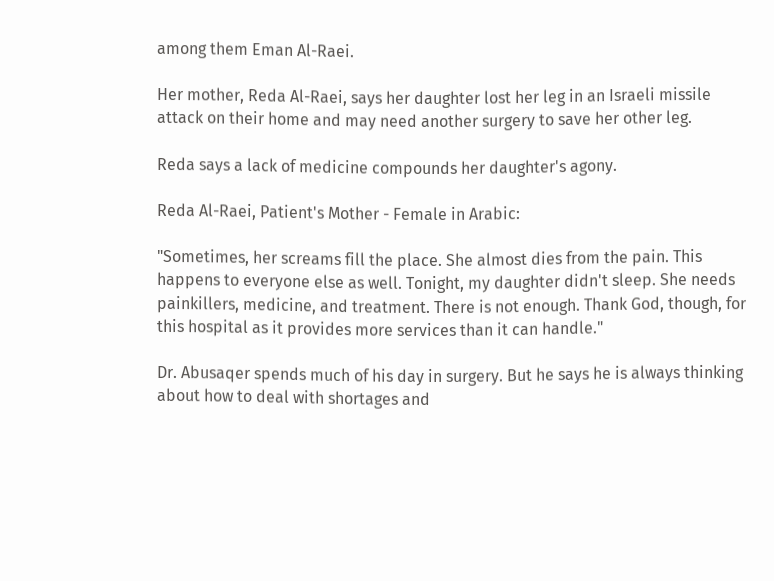among them Eman Al-Raei.

Her mother, Reda Al-Raei, says her daughter lost her leg in an Israeli missile attack on their home and may need another surgery to save her other leg.

Reda says a lack of medicine compounds her daughter's agony.

Reda Al-Raei, Patient's Mother - Female in Arabic:

"Sometimes, her screams fill the place. She almost dies from the pain. This happens to everyone else as well. Tonight, my daughter didn't sleep. She needs painkillers, medicine, and treatment. There is not enough. Thank God, though, for this hospital as it provides more services than it can handle."

Dr. Abusaqer spends much of his day in surgery. But he says he is always thinking about how to deal with shortages and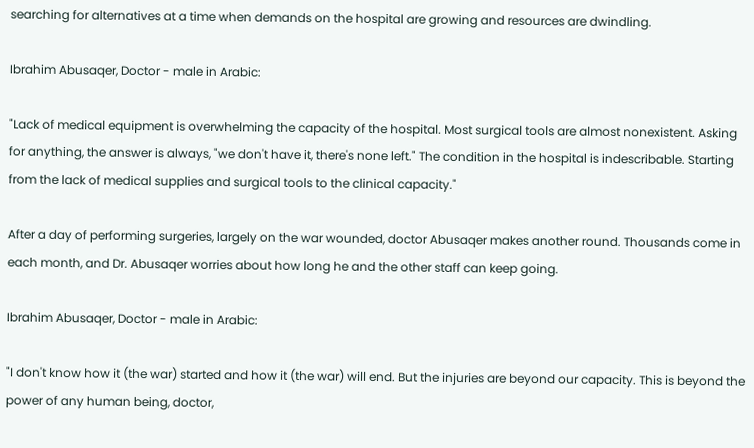searching for alternatives at a time when demands on the hospital are growing and resources are dwindling.

Ibrahim Abusaqer, Doctor - male in Arabic:

"Lack of medical equipment is overwhelming the capacity of the hospital. Most surgical tools are almost nonexistent. Asking for anything, the answer is always, "we don't have it, there's none left." The condition in the hospital is indescribable. Starting from the lack of medical supplies and surgical tools to the clinical capacity."

After a day of performing surgeries, largely on the war wounded, doctor Abusaqer makes another round. Thousands come in each month, and Dr. Abusaqer worries about how long he and the other staff can keep going.

Ibrahim Abusaqer, Doctor - male in Arabic:

"I don't know how it (the war) started and how it (the war) will end. But the injuries are beyond our capacity. This is beyond the power of any human being, doctor,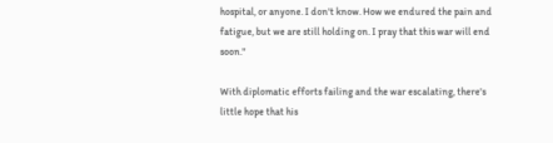hospital, or anyone. I don't know. How we endured the pain and fatigue, but we are still holding on. I pray that this war will end soon."

With diplomatic efforts failing and the war escalating, there's little hope that his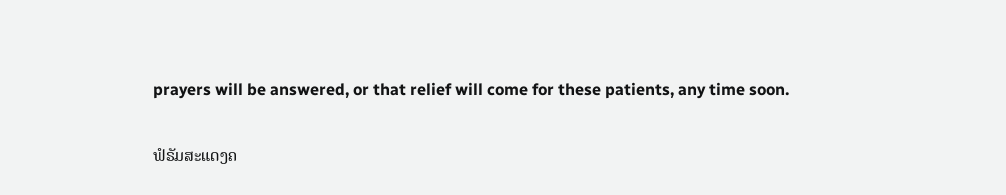prayers will be answered, or that relief will come for these patients, any time soon.

ຟໍຣັມສະແດງຄ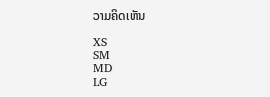ວາມຄິດເຫັນ

XS
SM
MD
LG